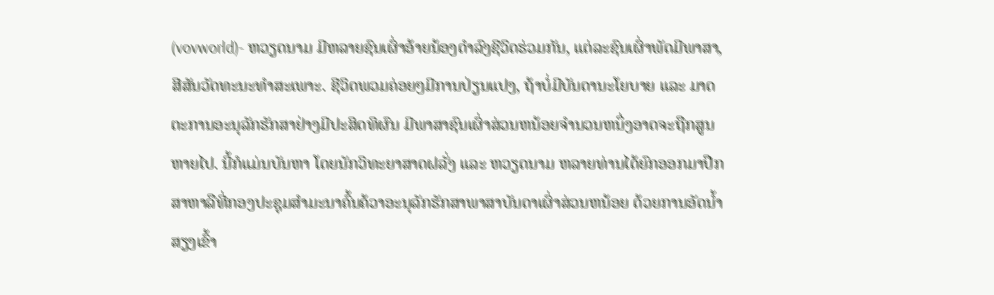(vovworld)- ຫວຽດນາມ ມີຫລາຍຊົນເຜົ່າອ້າຍນ້ອງດຳລົງຊີວິດຮ່ວມກັນ, ແຕ່ລະຊົນເຜົ່າພັດມີພາສາ, ສີສັນວັດທະນະທຳສະເພາະ. ຊີວິດພວມຄ່ອຍໆມີການປ່ຽນແປງ, ຖ້າບໍ່ມີບັນດານະໂຍບາຍ ແລະ ມາດຕະການອະນຸລັກຮັກສາຢ່າງມີປະສິດທິຜົນ ມີພາສາຊົນເຜົ່າສ່ວນຫນ້ອຍຈຳນວນຫນຶ່ງອາດຈະຖືກສູນຫາຍໄປ. ນີ້ກໍແມ່ນບັນຫາ ໂດຍນັກວິທະຍາສາດຝລັ່ງ ແລະ ຫວຽດນາມ ຫລາຍທ່ານໄດ້ຍົກອອກມາປືກສາຫາລືທີ່ກອງປະຊຸມສຳມະນາຄົ້ນຄ້ວາອະນຸລັກຮັກສາພາສາບັນດາເຜົ່າສ່ວນຫນ້ອຍ ດ້ວຍການອັດນ້ຳສຽງເຂົ້າ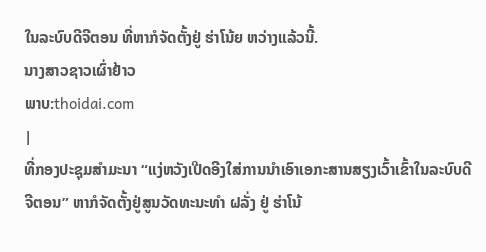ໃນລະບົບດີຈີຕອນ ທີ່ຫາກໍຈັດຕັ້ງຢູ່ ຮ່າໂນ້ຍ ຫວ່າງແລ້ວນີ້.
ນາງສາວຊາວເຜົ່າຢ້າວ
ພາບ:thoidai.com
|
ທີ່ກອງປະຊຸມສຳມະນາ “ແງ່ຫວັງເປີດອີງໃສ່ການນຳເອົາເອກະສານສຽງເວົ້າເຂົ້າໃນລະບົບດີຈີຕອນ” ຫາກໍຈັດຕັ້ງຢູ່ສູນວັດທະນະທຳ ຝລັ່ງ ຢູ່ ຮ່າໂນ້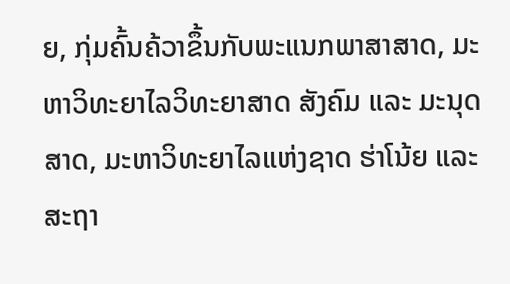ຍ, ກຸ່ມຄົ້ນຄ້ວາຂຶ້ນກັບພະແນກພາສາສາດ, ມະຫາວິທະຍາໄລວິທະຍາສາດ ສັງຄົມ ແລະ ມະນຸດສາດ, ມະຫາວິທະຍາໄລແຫ່ງຊາດ ຮ່າໂນ້ຍ ແລະ ສະຖາ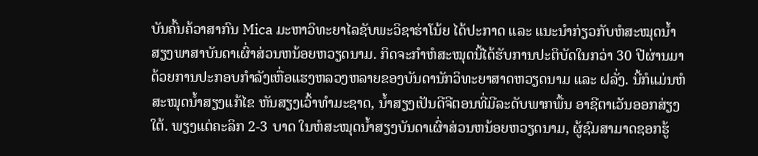ບັນຄົ້ນຄ້ວາສາກົນ Mica ມະຫາວິທະຍາໄລຊັບພະວິຊາຮ່າໂນ້ຍ ໄດ້ປະກາດ ແລະ ແນະນຳກ່ຽວກັບຫໍສະໝຸດນ້ຳສຽງພາສາບັນດາເຜົ່າສ່ວນຫນ້ອຍຫວຽດນາມ. ກິດຈະກຳຫໍສະໝຸດນີ້ໄດ້ຮັບການປະຕິບັດໃນກວ່າ 30 ປີຜ່ານມາ ດ້ວຍການປະກອບກຳລັງເຫື່ອແຮງຫລວງຫລາຍຂອງບັນດານັກວິທະຍາສາດຫວຽດນາມ ແລະ ຝລັ່ງ. ນີ້ກໍແມ່ນຫໍສະໝຸດນ້ຳສຽງແກ້ໄຂ ຫັນສຽງເວົ້າທຳມະຊາດ, ນ້ຳສຽງເປັນດີຈີຕອນທີ່ມີລະດັບພາກພື້ນ ອາຊີຕາເວັນອອກສ່ຽງໃຕ້. ພຽງແຕ່ຄະລິກ 2-3 ບາດ ໃນຫໍສະໝຸດນ້ຳສຽງບັນດາເຜົ່າສ່ວນຫນ້ອຍຫວຽດນາມ, ຜູ້ຊົມສາມາດຊອກຮູ້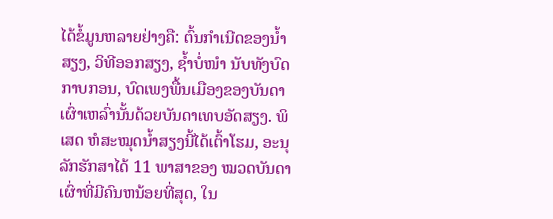ໄດ້ຂໍ້ມູນຫລາຍຢ່າງຄື: ຕົ້ນກຳເນີດຂອງນ້ຳສຽງ, ວິທີອອກສຽງ, ຊ້ຳບໍ່ໜຳ ນັບທັງບົດກາບກອນ, ບົດເພງພື້ນເມືອງຂອງບັນດາເຜົ່າເຫລົ່ານັ້ນດ້ວຍບັນດາເທບອັດສຽງ. ພິເສດ ຫໍສະໝຸດນ້ຳສຽງນີ້ໄດ້ເຕົ້າໂຮມ, ອະນຸລັກຮັກສາໄດ້ 11 ພາສາຂອງ ໝວດບັນດາເຜົ່າທີ່ມີຄົນຫນ້ອຍທີ່ສຸດ, ໃນ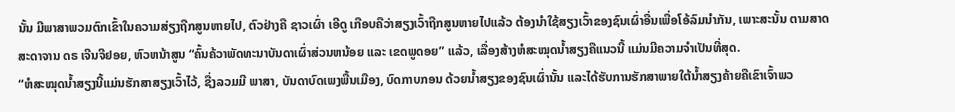ນັ້ນ ມີພາສາພວມຕົກເຂົ້າໃນຄວາມສ່ຽງຖືກສູນຫາຍໄປ, ຕົວຢ່າງຄື ຊາວເຜົ່າ ເອີດູ ເກືອບຄືວ່າສຽງເວົ້າຖືກສູນຫາຍໄປແລ້ວ ຕ້ອງນຳໃຊ້ສຽງເວົ້າຂອງຊົນເຜົ່າອື່ນເພື່ອໂອ້ລົມນຳກັນ, ເພາະສະນັ້ນ ຕາມສາດສະດາຈານ ດຣ ເຈີນຈີຢອຍ, ຫົວຫນ້າສູນ “ຄົ້ນຄ້ວາພັດທະນາບັນດາເຜົ່າສ່ວນຫນ້ອຍ ແລະ ເຂດພູດອຍ” ແລ້ວ, ເລື່ອງສ້າງຫໍສະໝຸດນ້ຳສຽງຄືແນວນີ້ ແມ່ນມີຄວາມຈຳເປັນທີ່ສຸດ.
“ຫໍສະໝຸດນ້ຳສຽງນີ້ແມ່ນຮັກສາສຽງເວົ້າໄວ້, ຊື່ງລວມມີ ພາສາ, ບັນດາບົດເພງພື້ນເມືອງ, ບົດກາບກອນ ດ້ວຍນ້ຳສຽງຂອງຊົນເຜົ່ານັ້ນ ແລະໄດ້ຮັບການຮັກສາພາຍໃຕ້ນ້ຳສຽງຄ້າຍຄືເຂົາເຈົ້າພວ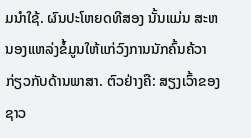ມນຳໃຊ້. ຜົນປະໂຫຍດທີສອງ ນັ້ນແມ່ນ ສະຫນອງແຫລ່ງຂໍ້ມູນໃຫ້ແກ່ວົງການນັກຄົ້ນຄ້ວາກ່ຽວກັບດ້ານພາສາ. ຕົວຢ່າງຄື: ສຽງເວົ້າຂອງຊາວ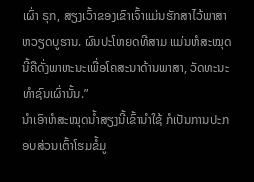ເຜົ່າ ຣຸກ, ສຽງເວົ້າຂອງເຂົາເຈົ້າແມ່ນຮັກສາໄວ້ພາສາຫວຽດບູຮານ. ຜົນປະໂຫຍດທີສາມ ແມ່ນຫໍສະໝຸດນີ້ຄືດັ່ງພາຫະນະເພື່ອໂຄສະນາດ້ານພາສາ, ວັດທະນະທຳຊົນເຜົ່ານັ້ນ.”
ນຳເອົາຫໍສະໝຸດນ້ຳສຽງນີ້ເຂົ້ານຳໃຊ້ ກໍເປັນການປະກອບສ່ວນເຕົ້າໂຮມຂໍ້ມູ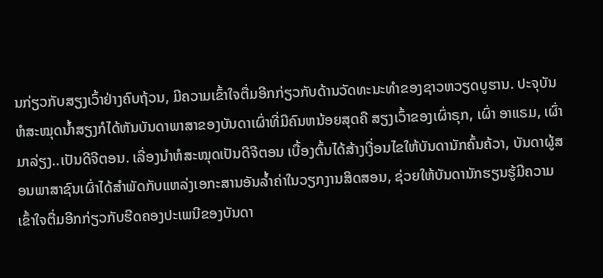ນກ່ຽວກັບສຽງເວົ້າຢ່າງຄົບຖ້ວນ, ມີຄວາມເຂົ້າໃຈຕື່ມອີກກ່ຽວກັບດ້ານວັດທະນະທຳຂອງຊາວຫວຽດບູຮານ. ປະຈຸບັນ ຫໍສະໝຸດນ້ຳສຽງກໍໄດ້ຫັນບັນດາພາສາຂອງບັນດາເຜົ່າທີ່ມີຄົນຫນ້ອຍສຸດຄື ສຽງເວົ້າຂອງເຜົ່າຣຸກ, ເຜົ່າ ອາແຣມ, ເຜົ່າ ມາລ່ຽງ..ເປັນດີຈີຕອນ. ເລື່ອງນຳຫໍສະໝຸດເປັນດີຈີຕອນ ເບື້ອງຕົ້ນໄດ້ສ້າງເງື່ອນໄຂໃຫ້ບັນດານັກຄົ້ນຄ້ວາ, ບັນດາຜູ້ສອນພາສາຊົນເຜົ່າໄດ້ສຳພັດກັບແຫລ່ງເອກະສານອັນລ້ຳຄ່າໃນວຽກງານສິດສອນ, ຊ່ວຍໃຫ້ບັນດານັກຮຽນຮູ້ມີຄວາມເຂົ້າໃຈຕື່ມອີກກ່ຽວກັບຮີດຄອງປະເພນີຂອງບັນດາ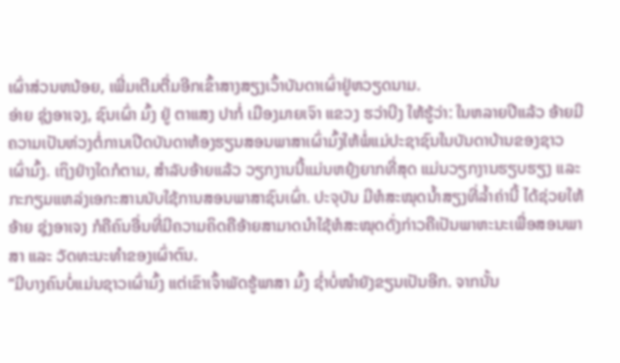ເຜົ່າສ່ວນຫນ້ອຍ, ເພີ່ມເຕີມຕື່ມອີກເຂົ້າສາງສຽງເວົ້າບັນດາເຜົ່າຢູ່ຫວຽດນາມ.
ອ່າຍ ຊຸ່ງອາເຈງ, ຊົນເຜົ່າ ມົ້ງ ຢູ່ ຕາແສງ ປາກໍ່ ເມືອງມາຍເຈົາ ແຂວງ ຮວ່າບີງ ໃຫ້ຮູ້ວ່າ: ໃນຫລາຍປີແລ້ວ ອ້າຍມີຄວາມເປັນຫ່ວງຕໍ່ການເປີດບັນດາຫ້ອງຮຽນສອນພາສາເຜົ່າມົ້ງໃຫ້ພໍ່ແມ່ປະຊາຊົນໃນບັນດາບ້ານຂອງຊາວເຜົ່າມົ້ງ. ເຖິງຢ່າງໃດກໍຕາມ, ສຳລັບອ້າຍແລ້ວ ວຽກງານນີ້ແມ່ນຫຍຸ້ງຍາກທີ່ສຸດ ແມ່ນວຽກງານຮຽບຮຽງ ແລະ ກະກຽມແຫລ່ງເອກະສານນັບໃຊ້ການສອນພາສາຊົນເຜົ່າ. ປະຈຸບັນ ມີຫໍສະໝຸດນ້ຳສຽງທີ່ລ້ຳຄ່ານີ້ ໄດ້ຊ່ວຍໃຫ້ອ້າຍ ຊຸ່ງອາເຈງ ກໍຄືຄົນອື່ນທີ່ມີຄວາມຄິດຄືອ້າຍສາມາດນຳໃຊ້ຫໍສະໝຸດດັ່ງກ່າວຄືເປັນພາຫະນະເພື່ອສອນພາສາ ແລະ ວັດທະນະທຳຂອງເຜົ່າຕົນ.
“ມີບາງຄົນບໍ່ແມ່ນຊາວເຜົ່າມົ້ງ ແຕ່ເຂົາເຈົ້າພັດຮູ້ພາສາ ມົ້ງ ຊ່ຳບໍ່ໜຳຍັງຂຽນເປັນອີກ. ຈາກນັ້ນ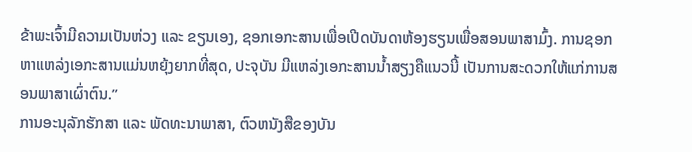ຂ້າພະເຈົ້າມີຄວາມເປັນຫ່ວງ ແລະ ຂຽນເອງ, ຊອກເອກະສານເພື່ອເປີດບັນດາຫ້ອງຮຽນເພື່ອສອນພາສາມົ້ງ. ການຊອກຫາແຫລ່ງເອກະສານແມ່ນຫຍຸ້ງຍາກທີ່ສຸດ, ປະຈຸບັນ ມີແຫລ່ງເອກະສານນ້ຳສຽງຄືແນວນີ້ ເປັນການສະດວກໃຫ້ແກ່ການສອນພາສາເຜົ່າຕົນ.”
ການອະນຸລັກຮັກສາ ແລະ ພັດທະນາພາສາ, ຕົວຫນັງສືຂອງບັນ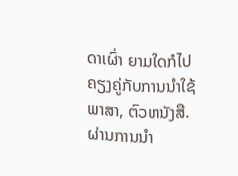ດາເຜົ່າ ຍາມໃດກໍໄປຄຽງຄູ່ກັບການນຳໃຊ້ພາສາ, ຕົວຫນັງສື. ຜ່ານການນຳ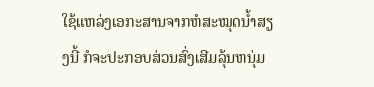ໃຊ້ແຫລ່ງເອກະສານຈາກຫໍສະໝຸດນ້ຳສຽງນີ້ ກໍຈະປະກອບສ່ວນສົ່ງເສີມລຸ້ນຫນຸ່ມ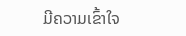ມີຄວາມເຂົ້າໃຈ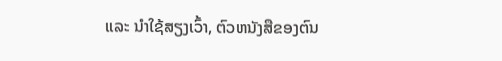ແລະ ນຳໃຊ້ສຽງເວົ້າ, ຕົວຫນັງສືຂອງຕົນ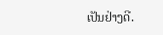ເປັນຢ່າງດີ.